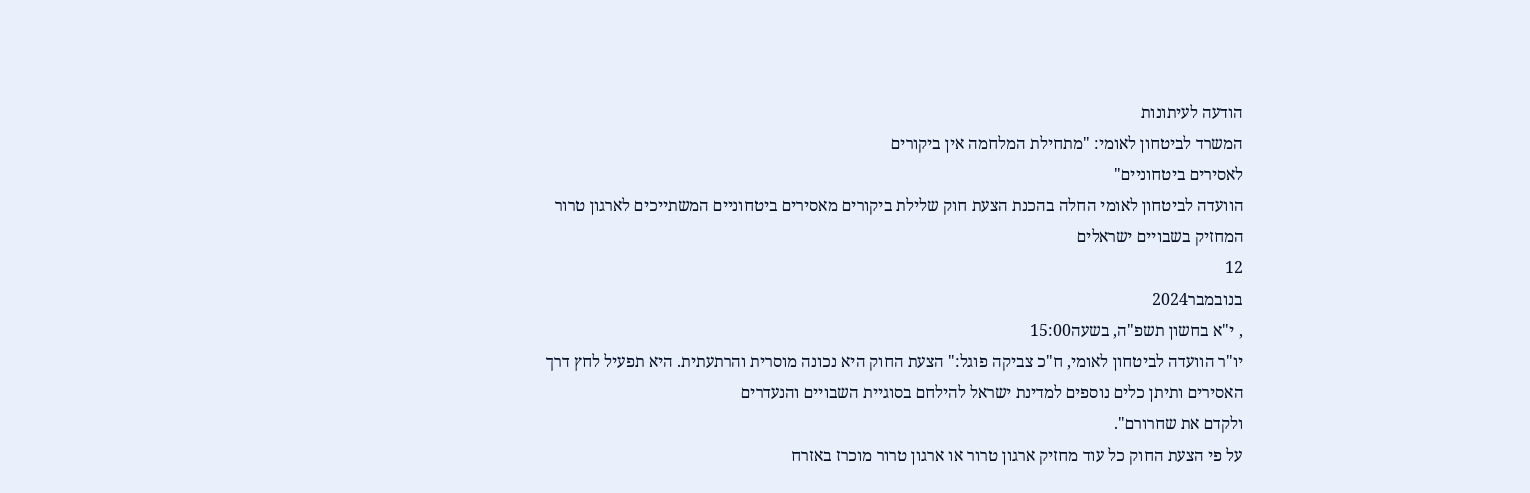הודעה לעיתונות
המשרד לביטחון לאומי: "מתחילת המלחמה אין ביקורים
לאסירים ביטחוניים"
הוועדה לביטחון לאומי החלה בהכנת הצעת חוק שלילת ביקורים מאסירים ביטחוניים המשתייכים לארגון טרור
המחזיק בשבויים ישראלים
12
בנובמבר2024
, י"א בחשון תשפ"ה, בשעה15:00
יו"ר הוועדה לביטחון לאומי, ח"כ צביקה פוגל:" הצעת החוק היא נכונה מוסרית והרתעתית. היא תפעיל לחץ דרך
האסירים ותיתן כלים נוספים למדינת ישראל להילחם בסוגיית השבויים והנעדרים
ולקדם את שחרורם".
על פי הצעת החוק כל עוד מחזיק ארגון טרור או ארגון טרור מוכרז באזרח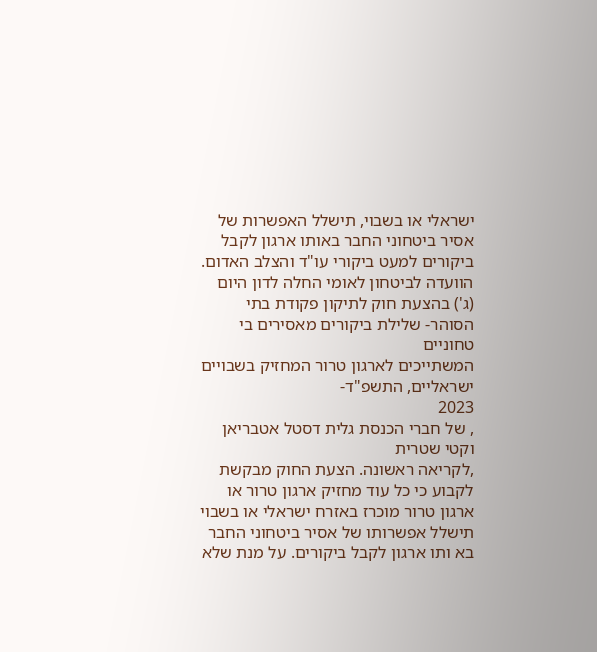ישראלי או בשבוי, תישלל האפשרות של
אסיר ביטחוני החבר באותו ארגון לקבל ביקורים למעט ביקורי עו"ד והצלב האדום.
הוועדה לביטחון לאומי החלה לדון היום (ג') בהצעת חוק לתיקון פקודת בתי הסוהר- שלילת ביקורים מאסירים בי טחוניים
המשתייכים לארגון טרור המחזיק בשבויים ישראליים, התשפ"ד-
2023
, של חברי הכנסת גלית דסטל אטבריאן וקטי שטרית
,לקריאה ראשונה. הצעת החוק מבקשת לקבוע כי כל עוד מחזיק ארגון טרור או ארגון טרור מוכרז באזרח ישראלי או בשבוי
תישלל אפשרותו של אסיר ביטחוני החבר בא ותו ארגון לקבל ביקורים. על מנת שלא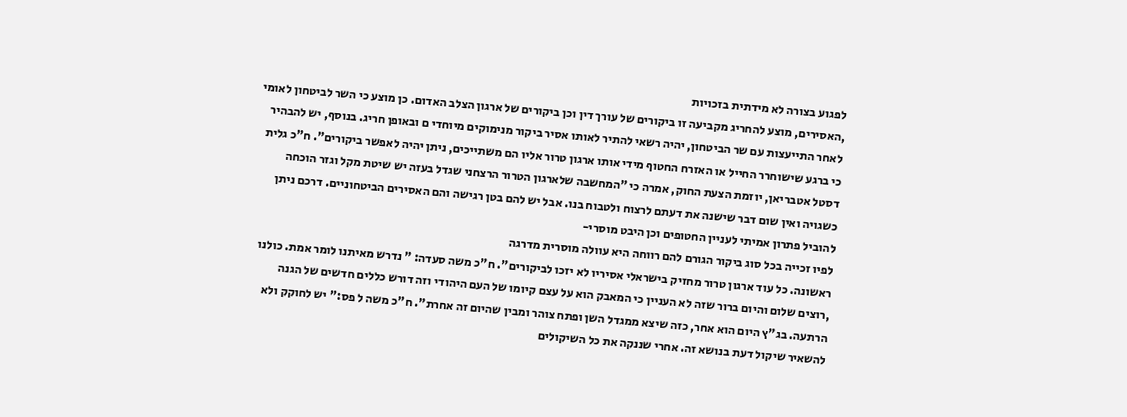לפגוע בצורה לא מידתית בזכויות
,האסירים, מוצע להחריג מקביעה זו ביקורים של עורך דין וכן ביקורים של ארגון הצלב האדום. כן מוצע כי השר לביטחון לאומי
לאחר התייעצות עם שר הביטחון, יהיה רשאי להתיר לאותו אסיר ביקור מנימוקים מיוחדי ם ובאופן חריג. בנוסף, יש להבהיר
כי ברגע שישוחרר החייל או האזרח החטוף מידי אותו ארגון טרור אליו הם משתייכים, ניתן יהיה לאפשר ביקורים". ח"כ גלית
דסטל אטבריאן, יוזמת הצעת החוק, אמרה כי "המחשבה שלארגון הטרור הרצחני שגדל בעזה יש שיטת מקל וגזר הוכחה
כשגויה ואין שום דבר שישנה את דעתם לרצוח ולטבוח בנו. אבל יש להם בטן רגישה והם האסירים הביטחוניים. דרכם ניתן
להוביל פתרון אמיתי לעניין החטופים וכן היבט מוסרי-
לפיו זכייה בכל סוג ביקור הגורם להם רווחה היא עוולה מוסרית מדרגה
ראשונה. כל עוד ארגון טרור מחזיק בישראלי אסיריו לא יזכו לביקורים". ח"כ משה סעדה: " נדרש מאיתנו לומר אמת. כולנו
,רוצים שלום והיום ברור שזה לא העניין כי המאבק הוא על עצם קיומו של העם היהודי וזה דורש כללים חדשים של הגנה
הרתעה. בג"ץ היום הוא אחר, כזה שיצא ממגדל השן ופתח צוהר ומבין שהיום זה אחרת". ח"כ משה ל פס:" יש לחוקק ולא
להשאיר שיקול דעת בנושא זה. אחרי שננקה את כל השיקולים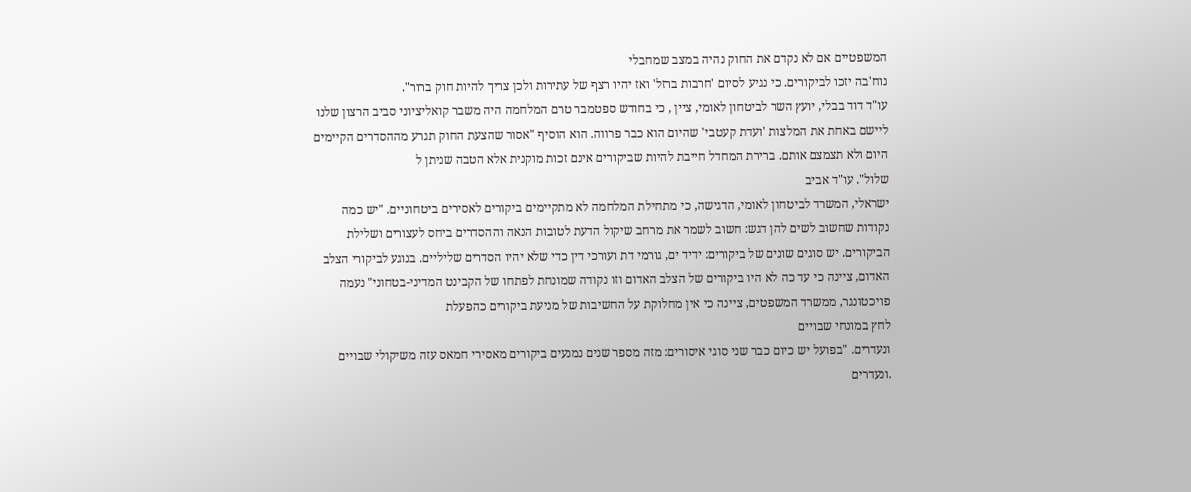המשפטיים אם לא נקדם את החוק נהיה במצב שמחבלי
נוח'בה יזכו לביקורים. כי נגיע לסיום 'חרבות ברזל' ואז יהיו רצף של עתירות ולכן צריך להיות חוק ברור".
עו"ד דוד בבלי, יועץ השר לביטחון לאומי, ציין , כי בחודש ספטמבר טרם המלחמה היה משבר קואליציוני סביב הרצון שלנו
ליישם באחת את המלצות 'ועדת קעטבי' שהיום הוא כבר פרווה. הוא הוסיף "אסור שהצעת החוק תגרע מההסדרים הקיימים
היום ולא תצמצם אותם. ברירת המחדל חייבת להיות שביקורים אינם זכות מוקנית אלא הטבה שניתן ל
שלול". עו"ד אביב
ישראלי, המשרד לביטחון לאומי, הדגישה, כי מתחילת המלחמה לא מתקיימים ביקורים לאסירים ביטחוניים. "יש כמה
נקודות שחשוב לשים להן דגש: חשוב לשמר את מרחב שיקול הדעת לטובות הנאה וההסדרים ביחס לעצורים ושלילת
הביקורים. יש סוגים שונים של ביקורים: ידיד ים, גורמי דת ועורכי דין כדי שלא יהיו הסדרים שליליים. בנוגע לביקורי הצלב
האדום, ציינה כי עד כה לא היו ביקורים של הצלב האדום וזו נקודה שמונחת לפתחו של הקבינט המדיני-בטחוני" נעמה
פויכטונגר, ממשרד המשפטים, ציינה כי אין מחלוקת על החשיבות של מניעת ביקורים כהפעלת
לחץ במונחי שבויים
ונעדרים. "בפועל יש כיום כבר שני סוגי איסורים: מזה מספר שנים נמנעים ביקורים מאסירי חמאס עזה משיקולי שבויים
.ונעדרים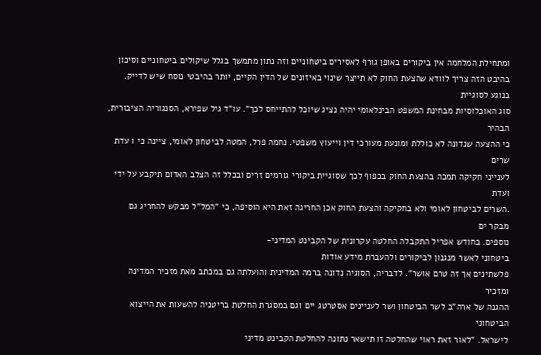ומתחילת המלחמה אין ביקורים באופן גורף לאסירים ביטחוניים וזה נתון מתמשך בגלל שיקולים ביטחוניים וסיכון
בהיבט הזה צריך לוודא שהצעת החוק לא תייצר שינוי באיזונים של הדין הקיים, יותר בהיבטי נוסח שיש לדייק. בנוגע לסוגיית
סוג האוכלוסיות מבחינת המשפט הבינלאומי יהיה נציג שיוכל להתייחס לכך". עו"ד גיל שפירא, הסנגוריה הציבורית, הבהיר
כי ההצעה שנדונה לא כוללת ומונעת מעורכי דין וייעוץ משפטי. נחמה פרל, המטה לביטחון לאומי, ציינה כי ו עדת שרים
לענייני חקיקה תמכה בהצעת החוק בכפוף לכך שסוגיית ביקורי גורמים זרים ובכלל זה הצלב האדום תיקבע על ידי ועדת
.השרים לביטחון לאומי ולא בחקיקה והצעת החוק אכן החריגה זאת היא הוסיפה, כי "המל"ל מבקש להחריג גם מבקר ים
נוספים. בחודש אפריל התקבלה החלטה עקרונית של הקבינט המדיני-
ביטחוני לאשר מנגנון לביקורים ולהעברת מידע אודות
פלשתינים אך זה טרם אושר". לדבריה, הסוגיה נדונה ברמה המדינית והועלתה גם במכתב מאת מזכיר המדינה ומזכיר
ההגנה של ארה"ב לשר הביטחון ושר לעניינים אסטרטג יים וגם במסגרת החלטת בריטניה להשעות את הייצוא הביטחוני
לישראל. "לאור זאת ראוי שהחלטה זו תישאר נתונה להחלטת הקבינט מדיני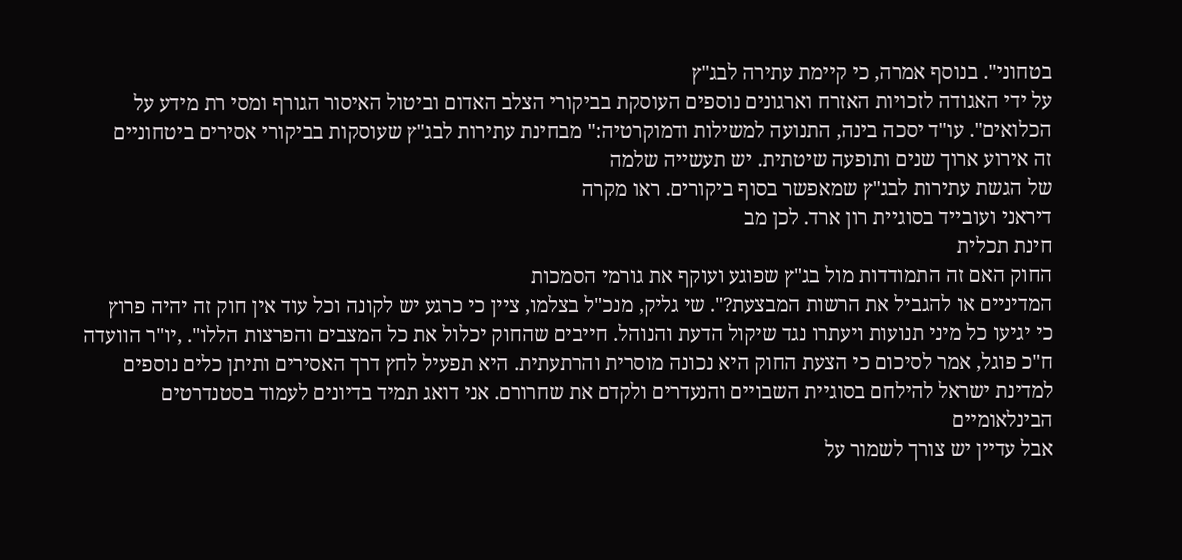בטחוני". בנוסף אמרה, כי קיימת עתירה לבג"ץ
על ידי האגודה לזכויות האזרח וארגונים נוספים העוסקת בביקורי הצלב האדום וביטול האיסור הגורף ומסי רת מידע על
הכלואים". עו"ד יסכה בינה, התנועה למשילות ודמוקרטיה:" מבחינת עתירות לבג"ץ שעוסקות בביקורי אסירים ביטחוניים
זה אירוע ארוך שנים ותופעה שיטתית. יש תעשייה שלמה
של הגשת עתירות לבג"ץ שמאפשר בסוף ביקורים. ראו מקרה
דיראני ועובייד בסוגיית רון ארד. לכן מב
חינת תכלית
החוק האם זה התמודדות מול בג"ץ שפוגע ועוקף את גורמי הסמכות
המדיניים או להגביל את הרשות המבצעת?". שי גליק, מנכ"ל בצלמו, ציין כי כרגע יש לקונה וכל עוד אין חוק זה יהיה פרוץ
כי יגיעו כל מיני תנועות ויעתרו נגד שיקול הדעת והנוהל. חייבים שהחוק יכלול את כל המצבים והפרצות הללו". ,יו"ר הוועדה
ח"כ פוגל, אמר לסיכום כי הצעת החוק היא נכונה מוסרית והרתעתית. היא תפעיל לחץ דרך האסירים ותיתן כלים נוספים
למדינת ישראל להילחם בסוגיית השבויים והנעדרים ולקדם את שחרורם. אני דואג תמיד בדיונים לעמוד בסטנדרטים
הבינלאומיים
אבל עדיין יש צורך לשמור על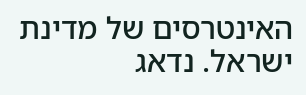האינטרסים של מדינת ישראל. נדאג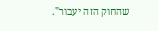שהחוק הזה יעבור".